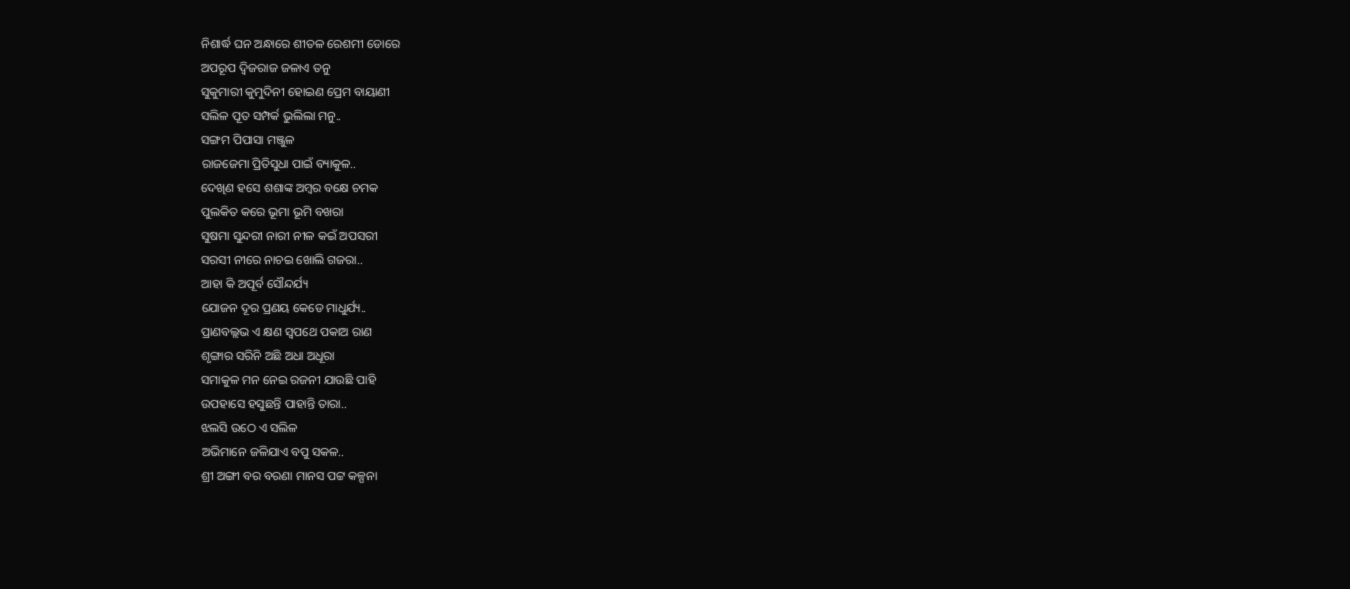ନିଶାର୍ଦ୍ଧ ଘନ ଅନ୍ଧାରେ ଶୀତଳ ରେଶମୀ ଡୋରେ
ଅପରୂପ ଦ୍ୱିଜରାଜ ଜଳାଏ ତନୁ
ସୁକୁମାରୀ କୁମୁଦିନୀ ହୋଇଣ ପ୍ରେମ ବାୟାଣୀ
ସଲିଳ ପୂତ ସମ୍ପର୍କ ଭୁଲିଲା ମନୁ..
ସଙ୍ଗମ ପିପାସା ମଞ୍ଜୁଳ
ରାଜଜେମା ପ୍ରିତିସୁଧା ପାଇଁ ବ୍ୟାକୁଳ..
ଦେଖିଣ ହସେ ଶଶାଙ୍କ ଅମ୍ବର ବକ୍ଷେ ଚମକ
ପୁଲକିତ କରେ ଭୂମା ଭୂମି ବଖରା
ସୁଷମା ସୁନ୍ଦରୀ ନାରୀ ନୀଳ କଇଁ ଅପସରୀ
ସରସୀ ନୀରେ ନାଚଇ ଖୋଲି ଗଜରା..
ଆହା କି ଅପୂର୍ବ ସୌନ୍ଦର୍ଯ୍ୟ
ଯୋଜନ ଦୂର ପ୍ରଣୟ କେଡେ ମାଧୁର୍ଯ୍ୟ..
ପ୍ରାଣବଲ୍ଲଭ ଏ କ୍ଷଣ ସ୍ୱପଥେ ପକାଅ ରାଣ
ଶୃଙ୍ଗାର ସରିନି ଅଛି ଅଧା ଅଧୂରା
ସମାକୁଳ ମନ ନେଇ ରଜନୀ ଯାଉଛି ପାହି
ଉପହାସେ ହସୁଛନ୍ତି ପାହାନ୍ତି ତାରା..
ଝଲସି ଉଠେ ଏ ସଲିଳ
ଅଭିମାନେ ଜଳିଯାଏ ବପୁ ସକଳ..
ଶ୍ରୀ ଅଙ୍ଗୀ ବର ବରଣା ମାନସ ପଟ୍ଟ କଳ୍ପନା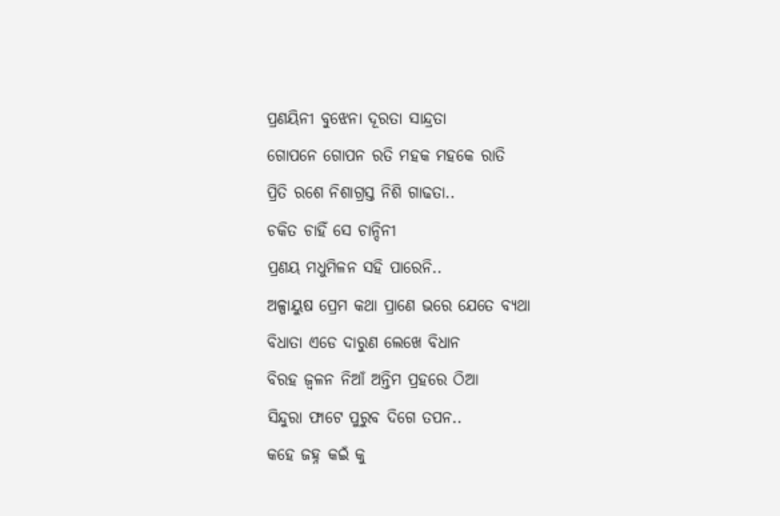ପ୍ରଣୟିନୀ ବୁଝେନା ଦୂରତା ସାନ୍ଦ୍ରତା
ଗୋପନେ ଗୋପନ ରତି ମହକ ମହକେ ରାତି
ପ୍ରିତି ରଶେ ନିଶାଗ୍ରସ୍ତ ନିଶି ଗାଢତା..
ଚକିତ ଚାହିଁ ସେ ଚାନ୍ଦିନୀ
ପ୍ରଣୟ ମଧୁମିଳନ ସହି ପାରେନି..
ଅଳ୍ପାୟୁଷ ପ୍ରେମ କଥା ପ୍ରାଣେ ଭରେ ଯେତେ ବ୍ୟଥା
ବିଧାତା ଏଡେ ଦାରୁଣ ଲେଖେ ବିଧାନ
ବିରହ ଜ୍ୱଳନ ନିଆଁ ଅନ୍ତିମ ପ୍ରହରେ ଠିଆ
ସିନ୍ଦୁରା ଫାଟେ ପୁରୁବ ଦିଗେ ତପନ..
କହେ ଜହ୍ନ କଇଁ କୁ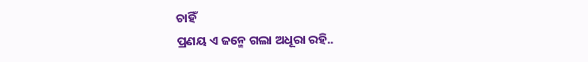ଚାହିଁ
ପ୍ରଣୟ ଏ ଜନ୍ମେ ଗଲା ଅଧୂରା ରହି..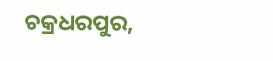ଚକ୍ରଧରପୁର,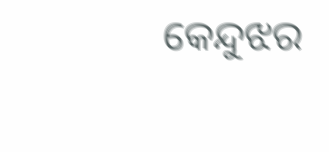କେନ୍ଦୁଝର